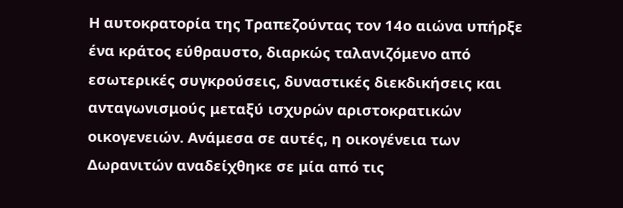Η αυτοκρατορία της Τραπεζούντας τον 14ο αιώνα υπήρξε ένα κράτος εύθραυστο, διαρκώς ταλανιζόμενο από εσωτερικές συγκρούσεις, δυναστικές διεκδικήσεις και ανταγωνισμούς μεταξύ ισχυρών αριστοκρατικών οικογενειών. Ανάμεσα σε αυτές, η οικογένεια των Δωρανιτών αναδείχθηκε σε μία από τις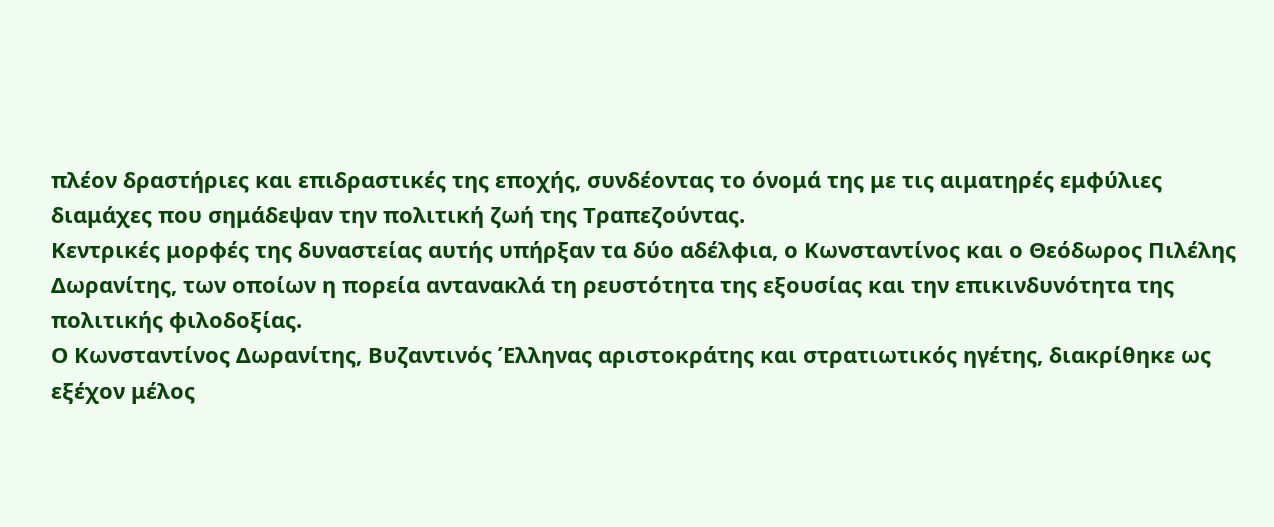πλέον δραστήριες και επιδραστικές της εποχής, συνδέοντας το όνομά της με τις αιματηρές εμφύλιες διαμάχες που σημάδεψαν την πολιτική ζωή της Τραπεζούντας.
Κεντρικές μορφές της δυναστείας αυτής υπήρξαν τα δύο αδέλφια, ο Κωνσταντίνος και ο Θεόδωρος Πιλέλης Δωρανίτης, των οποίων η πορεία αντανακλά τη ρευστότητα της εξουσίας και την επικινδυνότητα της πολιτικής φιλοδοξίας.
Ο Κωνσταντίνος Δωρανίτης, Βυζαντινός Έλληνας αριστοκράτης και στρατιωτικός ηγέτης, διακρίθηκε ως εξέχον μέλος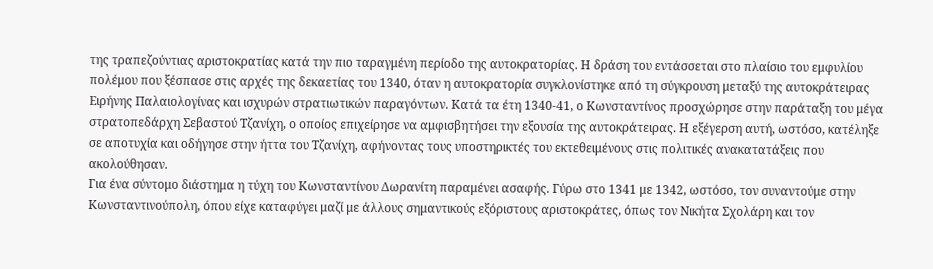της τραπεζούντιας αριστοκρατίας κατά την πιο ταραγμένη περίοδο της αυτοκρατορίας. Η δράση του εντάσσεται στο πλαίσιο του εμφυλίου πολέμου που ξέσπασε στις αρχές της δεκαετίας του 1340, όταν η αυτοκρατορία συγκλονίστηκε από τη σύγκρουση μεταξύ της αυτοκράτειρας Ειρήνης Παλαιολογίνας και ισχυρών στρατιωτικών παραγόντων. Κατά τα έτη 1340-41, ο Κωνσταντίνος προσχώρησε στην παράταξη του μέγα στρατοπεδάρχη Σεβαστού Τζανίχη, ο οποίος επιχείρησε να αμφισβητήσει την εξουσία της αυτοκράτειρας. Η εξέγερση αυτή, ωστόσο, κατέληξε σε αποτυχία και οδήγησε στην ήττα του Τζανίχη, αφήνοντας τους υποστηρικτές του εκτεθειμένους στις πολιτικές ανακατατάξεις που ακολούθησαν.
Για ένα σύντομο διάστημα η τύχη του Κωνσταντίνου Δωρανίτη παραμένει ασαφής. Γύρω στο 1341 με 1342, ωστόσο, τον συναντούμε στην Κωνσταντινούπολη, όπου είχε καταφύγει μαζί με άλλους σημαντικούς εξόριστους αριστοκράτες, όπως τον Νικήτα Σχολάρη και τον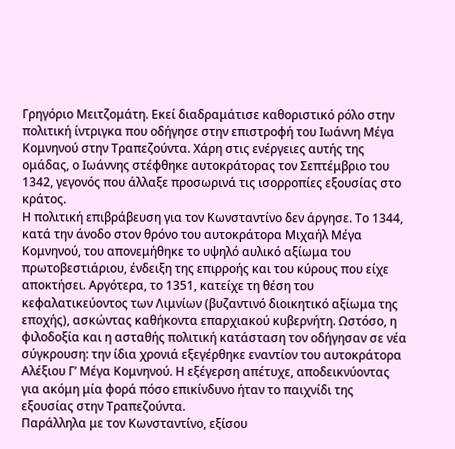Γρηγόριο Μειτζομάτη. Εκεί διαδραμάτισε καθοριστικό ρόλο στην πολιτική ίντριγκα που οδήγησε στην επιστροφή του Ιωάννη Μέγα Κομνηνού στην Τραπεζούντα. Χάρη στις ενέργειες αυτής της ομάδας, ο Ιωάννης στέφθηκε αυτοκράτορας τον Σεπτέμβριο του 1342, γεγονός που άλλαξε προσωρινά τις ισορροπίες εξουσίας στο κράτος.
Η πολιτική επιβράβευση για τον Κωνσταντίνο δεν άργησε. Το 1344, κατά την άνοδο στον θρόνο του αυτοκράτορα Μιχαήλ Μέγα Κομνηνού, του απονεμήθηκε το υψηλό αυλικό αξίωμα του πρωτοβεστιάριου, ένδειξη της επιρροής και του κύρους που είχε αποκτήσει. Αργότερα, το 1351, κατείχε τη θέση του κεφαλατικεύοντος των Λιμνίων (βυζαντινό διοικητικό αξίωμα της εποχής), ασκώντας καθήκοντα επαρχιακού κυβερνήτη. Ωστόσο, η φιλοδοξία και η ασταθής πολιτική κατάσταση τον οδήγησαν σε νέα σύγκρουση: την ίδια χρονιά εξεγέρθηκε εναντίον του αυτοκράτορα Αλέξιου Γ’ Μέγα Κομνηνού. Η εξέγερση απέτυχε, αποδεικνύοντας για ακόμη μία φορά πόσο επικίνδυνο ήταν το παιχνίδι της εξουσίας στην Τραπεζούντα.
Παράλληλα με τον Κωνσταντίνο, εξίσου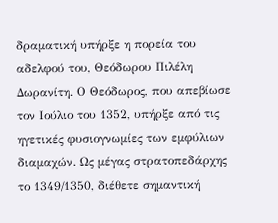δραματική υπήρξε η πορεία του αδελφού του, Θεόδωρου Πιλέλη Δωρανίτη. Ο Θεόδωρος, που απεβίωσε τον Ιούλιο του 1352, υπήρξε από τις ηγετικές φυσιογνωμίες των εμφύλιων διαμαχών. Ως μέγας στρατοπεδάρχης το 1349/1350, διέθετε σημαντική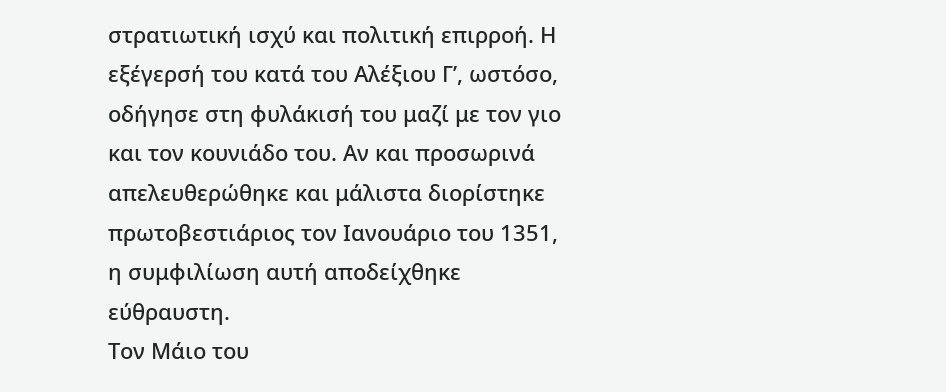στρατιωτική ισχύ και πολιτική επιρροή. Η εξέγερσή του κατά του Αλέξιου Γ’, ωστόσο, οδήγησε στη φυλάκισή του μαζί με τον γιο και τον κουνιάδο του. Αν και προσωρινά απελευθερώθηκε και μάλιστα διορίστηκε πρωτοβεστιάριος τον Ιανουάριο του 1351, η συμφιλίωση αυτή αποδείχθηκε εύθραυστη.
Τον Μάιο του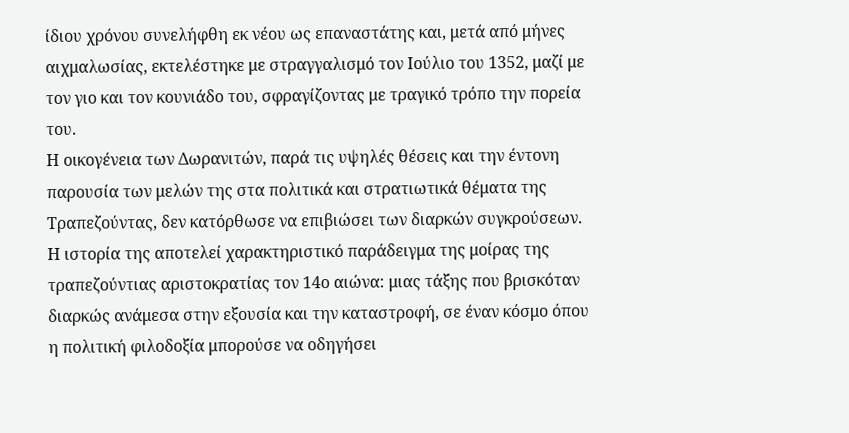ίδιου χρόνου συνελήφθη εκ νέου ως επαναστάτης και, μετά από μήνες αιχμαλωσίας, εκτελέστηκε με στραγγαλισμό τον Ιούλιο του 1352, μαζί με τον γιο και τον κουνιάδο του, σφραγίζοντας με τραγικό τρόπο την πορεία του.
Η οικογένεια των Δωρανιτών, παρά τις υψηλές θέσεις και την έντονη παρουσία των μελών της στα πολιτικά και στρατιωτικά θέματα της Τραπεζούντας, δεν κατόρθωσε να επιβιώσει των διαρκών συγκρούσεων. Η ιστορία της αποτελεί χαρακτηριστικό παράδειγμα της μοίρας της τραπεζούντιας αριστοκρατίας τον 14ο αιώνα: μιας τάξης που βρισκόταν διαρκώς ανάμεσα στην εξουσία και την καταστροφή, σε έναν κόσμο όπου η πολιτική φιλοδοξία μπορούσε να οδηγήσει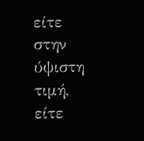είτε στην ύψιστη τιμή, είτε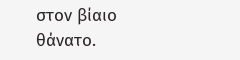στον βίαιο θάνατο.